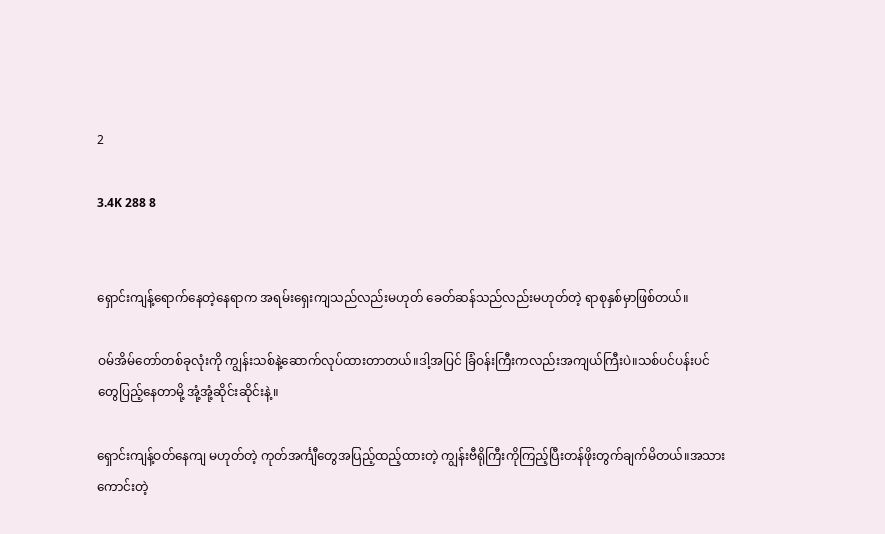2

3.4K 288 8


ရှောင်းကျန့်ရောက်နေတဲ့နေရာက အရမ်းရှေးကျသည်လည်းမဟုတ် ခေတ်ဆန်သည်လည်းမဟုတ်တဲ့ ရာစုနှစ်မှာဖြစ်တယ်။

ဝမ်အိမ်တော်တစ်ခုလုံးကို ကျွန်းသစ်နဲ့ဆောက်လုပ်ထားတာတယ်။ဒါ့အပြင် ခြံဝန်းကြီးကလည်းအကျယ်ကြီးပဲ။သစ်ပင်ပန်းပင်တွေပြည့်နေတာမို့ အုံ့အုံ့ဆိုင်းဆိုင်းနဲ့။

ရှောင်းကျန့်ဝတ်နေကျ မဟုတ်တဲ့ ကုတ်အင်္ကျီတွေအပြည့်ထည့်ထားတဲ့ ကျွန်းဗီရို‌ကြီးကိုကြည့်ပြီးတန်ဖိုးတွက်ချက်မိတယ်။အသားကောင်းတဲ့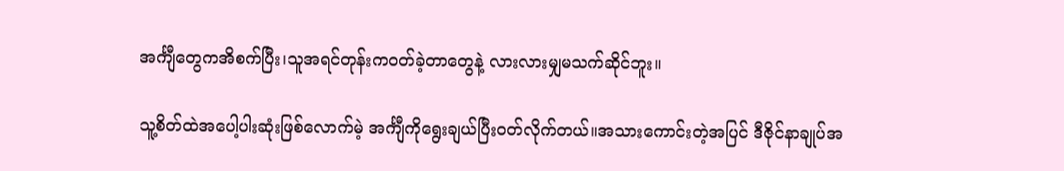အင်္ကျီတွေကအိစက်ပြီး၊သူအရင်တုန်းကဝတ်ခဲ့တာတွေနဲ့ လားလားမျှမသက်ဆိုင်ဘူး။

သူ့စိတ်ထဲအပေါ့ပါးဆုံးဖြစ်လောက်မဲ့ အင်္ကျီကိုရွေးချယ်ပြီးဝတ်လိုက်တယ်။အသားကောင်းတဲ့အပြင် ဒီဇိုင်နာချုပ်အ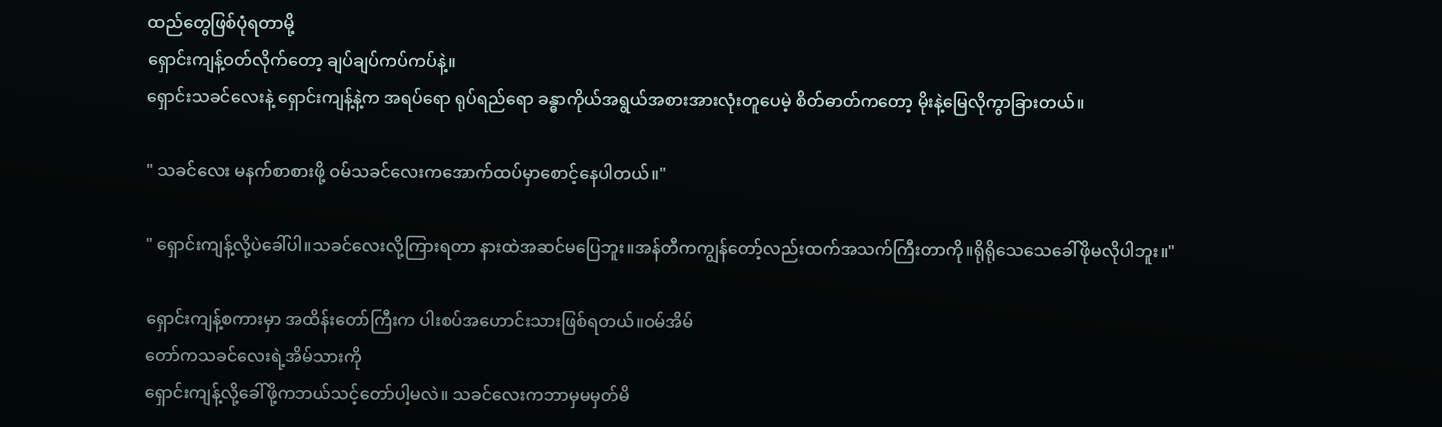ထည်တွေဖြစ်ပုံရတာမို့
ရှောင်းကျန့်ဝတ်လိုက်တော့ ချပ်ချပ်ကပ်ကပ်နဲ့။
ရှောင်းသခင်လေးနဲ့ ရှောင်းကျန့်နဲ့က အရပ်ရော ရုပ်ရည်ရော ခန္ဓာကိုယ်အရွယ်အစားအားလုံးတူပေမဲ့ စိတ်ဓာတ်ကတော့ မိုးနဲ့မြေလိုကွာခြားတယ်။

" သခင်လေး မနက်စာစားဖို့ ဝမ်သခင်လေးကအောက်ထပ်မှာစောင့်နေပါတယ်။"

" ရှောင်းကျန့်လို့ပဲခေါ်ပါ။သခင်လေးလို့ကြားရတာ နားထဲအဆင်မပြေဘူး။အန်တီကကျွန်တော့်လည်းထက်အသက်ကြီးတာကို။ရိုရိုသေသေခေါ်ဖိုမလိုပါဘူး။"

ရှောင်းကျန့်စကားမှာ အထိန်းတော်ကြီးက ပါးစပ်အဟောင်းသားဖြစ်ရတယ်။ဝမ်အိမ်‌
တော်ကသခင်လေးရဲ့အိမ်သားကို
ရှောင်းကျန့်လို့ခေါ်ဖို့ကဘယ်သင့်တော်ပါ့မလဲ။ သခင်‌လေးကဘာမှမမှတ်မိ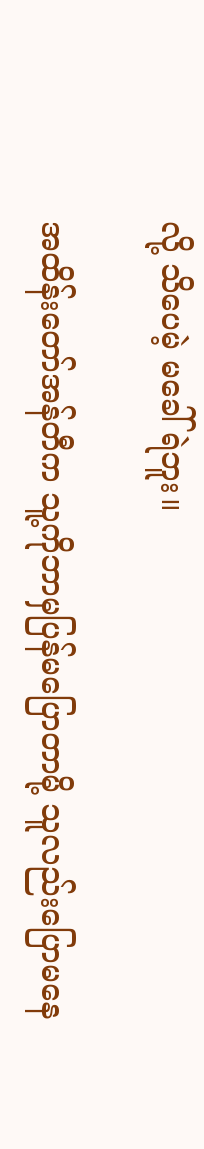လို့ သိပေမဲ့ မခေါ်ရဲဘူး။

အထိန်းတော်အန်တီက သူ့ကိုဘာမှပြန်မပြောတာမို့ သူလည်းပြောမနေ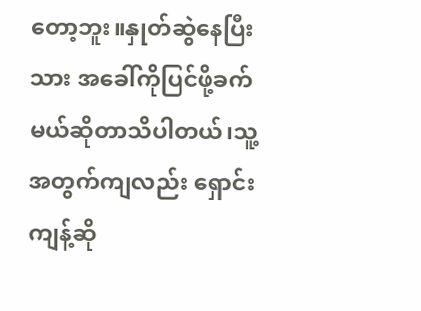တော့ဘူး။နှုတ်ဆွဲနေပြီးသား အခေါ်ကိုပြင်ဖို့ခက်မယ်ဆိုတာသိပါတယ်၊သူ့အတွက်ကျလည်း ရှောင်းကျန့်ဆို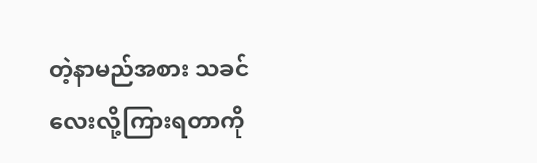တဲ့နာမည်အစား သခင်လေးလို့ကြားရတာကို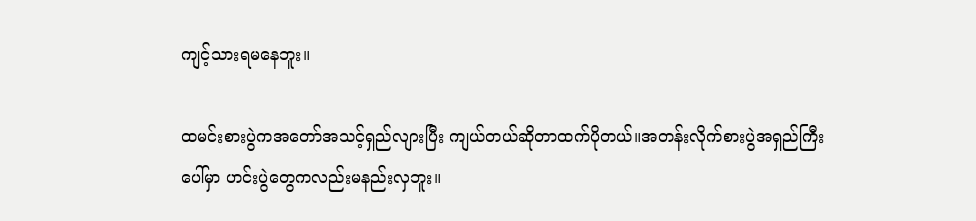ကျင့်သားရမနေဘူး။

ထမင်းစားပွဲကအတော်အသင့်ရှည်လျားပြီး ကျယ်တယ်ဆိုတာထက်ပိုတယ်။အတန်းလိုက်စားပွဲအရှည်ကြီးပေါ်မှာ ဟင်းပွဲတွေကလည်းမနည်းလှဘူး။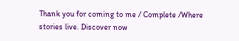Thank you for coming to me / Complete /Where stories live. Discover now